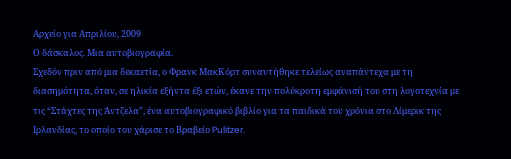Αρχείο για Απριλίου, 2009
Ο δάσκαλος. Μια αυτοβιογραφία.
Σχεδόν πριν από μια δεκαετία, ο Φρανκ ΜακΚόρτ συναντήθηκε τελείως αναπάντεχα με τη διασημότητα, όταν, σε ηλικία εξήντα έξι ετών, έκανε την πολύκροτη εμφάνισή του στη λογοτεχνία με τις “Στάχτες της Άντζελα”, ένα αυτοβιογραφικό βιβλίο για τα παιδικά του χρόνια στο Λίμερικ της Ιρλανδίας, το οποίο του χάρισε το Βραβείο Pulitzer.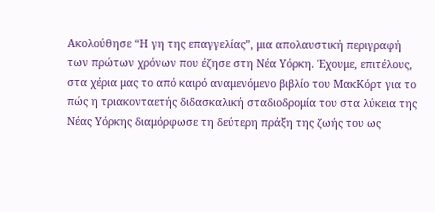Ακολούθησε “Η γη της επαγγελίας”, μια απολαυστική περιγραφή των πρώτων χρόνων που έζησε στη Νέα Υόρκη. Έχουμε, επιτέλους, στα χέρια μας το από καιρό αναμενόμενο βιβλίο του ΜακΚόρτ για το πώς η τριακονταετής διδασκαλική σταδιοδρομία του στα λύκεια της Νέας Υόρκης διαμόρφωσε τη δεύτερη πράξη της ζωής του ως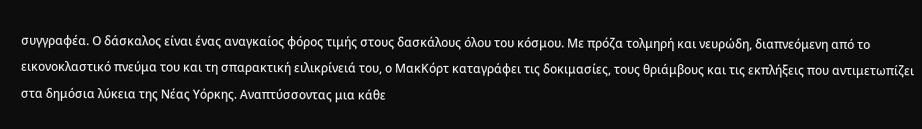συγγραφέα. Ο δάσκαλος είναι ένας αναγκαίος φόρος τιμής στους δασκάλους όλου του κόσμου. Με πρόζα τολμηρή και νευρώδη, διαπνεόμενη από το εικονοκλαστικό πνεύμα του και τη σπαρακτική ειλικρίνειά του, ο ΜακΚόρτ καταγράφει τις δοκιμασίες, τους θριάμβους και τις εκπλήξεις που αντιμετωπίζει στα δημόσια λύκεια της Νέας Υόρκης. Αναπτύσσοντας μια κάθε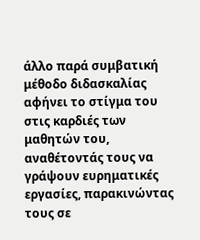άλλο παρά συμβατική μέθοδο διδασκαλίας αφήνει το στίγμα του στις καρδιές των μαθητών του, αναθέτοντάς τους να γράψουν ευρηματικές εργασίες, παρακινώντας τους σε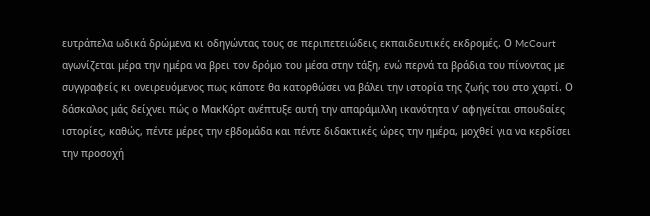ευτράπελα ωδικά δρώμενα κι οδηγώντας τους σε περιπετειώδεις εκπαιδευτικές εκδρομές. Ο McCourt αγωνίζεται μέρα την ημέρα να βρει τον δρόμο του μέσα στην τάξη, ενώ περνά τα βράδια του πίνοντας με συγγραφείς κι ονειρευόμενος πως κάποτε θα κατορθώσει να βάλει την ιστορία της ζωής του στο χαρτί. Ο δάσκαλος μάς δείχνει πώς ο ΜακΚόρτ ανέπτυξε αυτή την απαράμιλλη ικανότητα ν’ αφηγείται σπουδαίες ιστορίες, καθώς, πέντε μέρες την εβδομάδα και πέντε διδακτικές ώρες την ημέρα, μοχθεί για να κερδίσει την προσοχή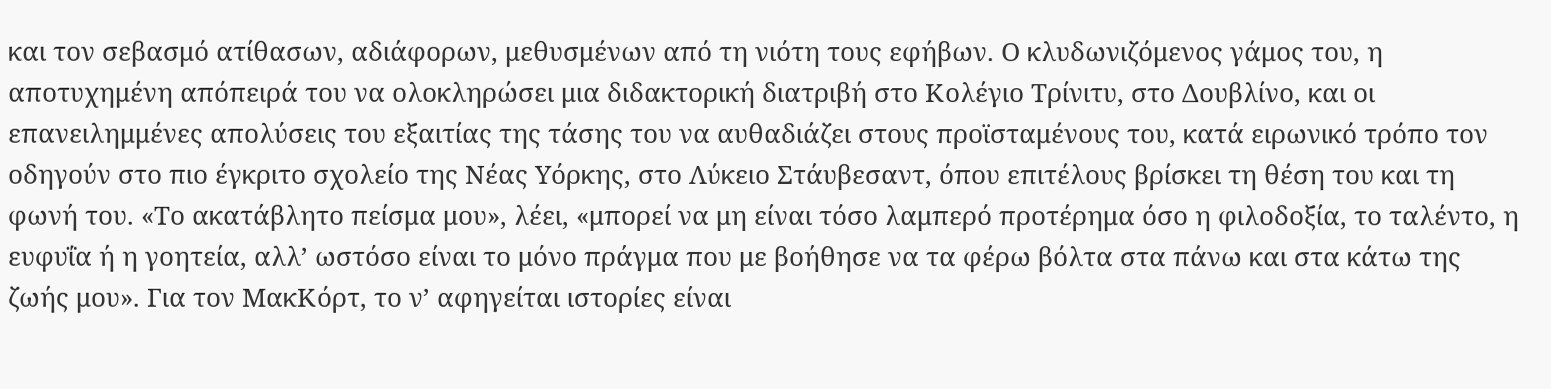και τον σεβασμό ατίθασων, αδιάφορων, μεθυσμένων από τη νιότη τους εφήβων. Ο κλυδωνιζόμενος γάμος του, η αποτυχημένη απόπειρά του να ολοκληρώσει μια διδακτορική διατριβή στο Κολέγιο Τρίνιτυ, στο Δουβλίνο, και οι επανειλημμένες απολύσεις του εξαιτίας της τάσης του να αυθαδιάζει στους προϊσταμένους του, κατά ειρωνικό τρόπο τον οδηγούν στο πιο έγκριτο σχολείο της Νέας Υόρκης, στο Λύκειο Στάυβεσαντ, όπου επιτέλους βρίσκει τη θέση του και τη φωνή του. «Το ακατάβλητο πείσμα μου», λέει, «μπορεί να μη είναι τόσο λαμπερό προτέρημα όσο η φιλοδοξία, το ταλέντο, η ευφυΐα ή η γοητεία, αλλ’ ωστόσο είναι το μόνο πράγμα που με βοήθησε να τα φέρω βόλτα στα πάνω και στα κάτω της ζωής μου». Για τον ΜακΚόρτ, το ν’ αφηγείται ιστορίες είναι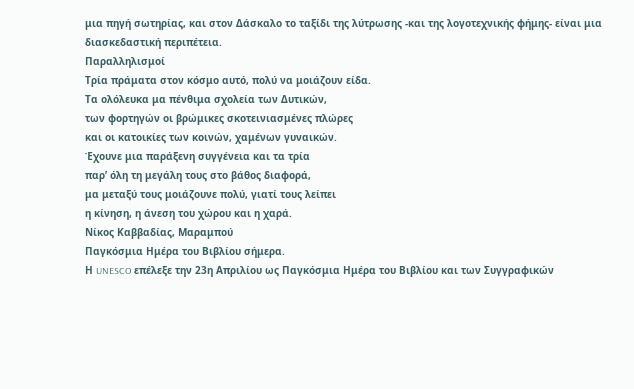μια πηγή σωτηρίας, και στον Δάσκαλο το ταξίδι της λύτρωσης -και της λογοτεχνικής φήμης- είναι μια διασκεδαστική περιπέτεια.
Παραλληλισμοί
Τρία πράματα στον κόσμο αυτό, πολύ να μοιάζουν είδα.
Τα ολόλευκα μα πένθιμα σχολεία των Δυτικών,
των φορτηγών οι βρώμικες σκοτεινιασμένες πλώρες
και οι κατοικίες των κοινών, χαμένων γυναικών.
Έχουνε μια παράξενη συγγένεια και τα τρία
παρ’ όλη τη μεγάλη τους στο βάθος διαφορά,
μα μεταξύ τους μοιάζουνε πολύ, γιατί τους λείπει
η κίνηση, η άνεση του χώρου και η χαρά.
Νίκος Καββαδίας, Μαραμπού
Παγκόσμια Ημέρα του Βιβλίου σήμερα.
Η UNESCO επέλεξε την 23η Απριλίου ως Παγκόσμια Ημέρα του Βιβλίου και των Συγγραφικών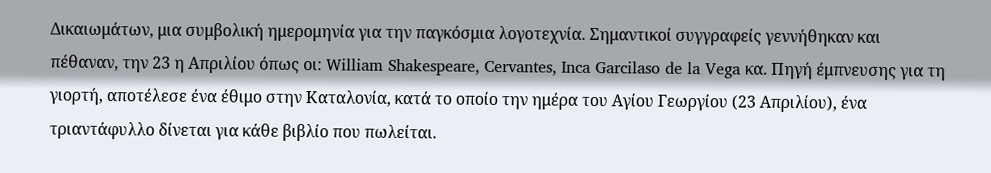Δικαιωμάτων, μια συμβολική ημερομηνία για την παγκόσμια λογοτεχνία. Σημαντικοί συγγραφείς γεννήθηκαν και πέθαναν, την 23 η Απριλίου όπως οι: William Shakespeare, Cervantes, Inca Garcilaso de la Vega κα. Πηγή έμπνευσης για τη γιορτή, αποτέλεσε ένα έθιμο στην Καταλονία, κατά το οποίο την ημέρα του Αγίου Γεωργίου (23 Απριλίου), ένα τριαντάφυλλο δίνεται για κάθε βιβλίο που πωλείται.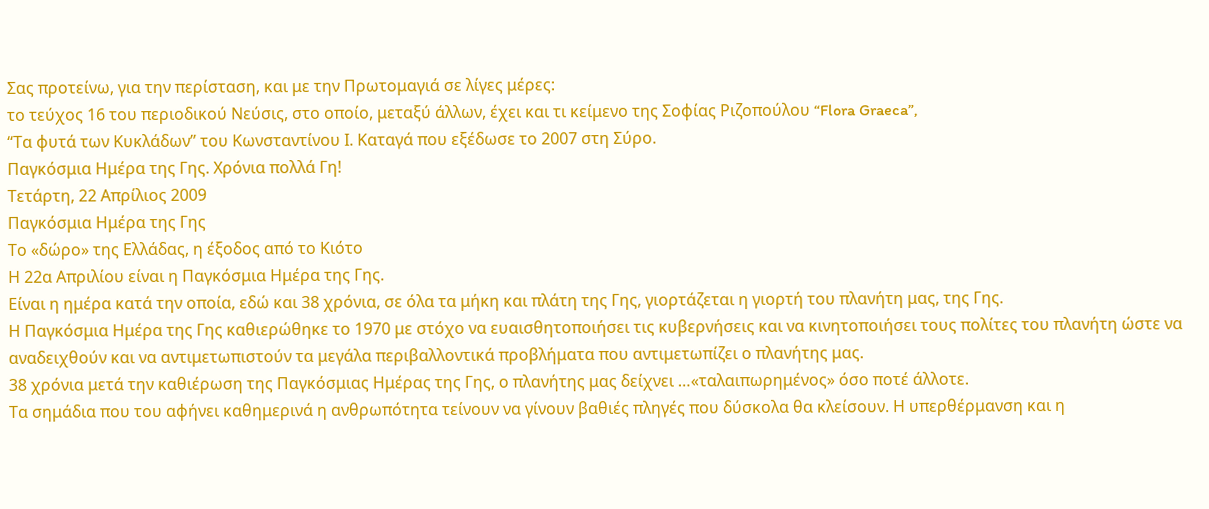Σας προτείνω, για την περίσταση, και με την Πρωτομαγιά σε λίγες μέρες:
το τεύχος 16 του περιοδικού Νεύσις, στο οποίο, μεταξύ άλλων, έχει και τι κείμενο της Σοφίας Ριζοπούλου “Flora Graeca”,
“Τα φυτά των Κυκλάδων” του Κωνσταντίνου Ι. Καταγά που εξέδωσε το 2007 στη Σύρο.
Παγκόσμια Ημέρα της Γης. Χρόνια πολλά Γη!
Τετάρτη, 22 Απρίλιος 2009
Παγκόσμια Ημέρα της Γης
Το «δώρο» της Ελλάδας, η έξοδος από το Κιότο
Η 22α Απριλίου είναι η Παγκόσμια Ημέρα της Γης.
Είναι η ημέρα κατά την οποία, εδώ και 38 χρόνια, σε όλα τα μήκη και πλάτη της Γης, γιορτάζεται η γιορτή του πλανήτη μας, της Γης.
Η Παγκόσμια Ημέρα της Γης καθιερώθηκε το 1970 με στόχο να ευαισθητοποιήσει τις κυβερνήσεις και να κινητοποιήσει τους πολίτες του πλανήτη ώστε να αναδειχθούν και να αντιμετωπιστούν τα μεγάλα περιβαλλοντικά προβλήματα που αντιμετωπίζει ο πλανήτης μας.
38 χρόνια μετά την καθιέρωση της Παγκόσμιας Ημέρας της Γης, ο πλανήτης μας δείχνει …«ταλαιπωρημένος» όσο ποτέ άλλοτε.
Τα σημάδια που του αφήνει καθημερινά η ανθρωπότητα τείνουν να γίνουν βαθιές πληγές που δύσκολα θα κλείσουν. Η υπερθέρμανση και η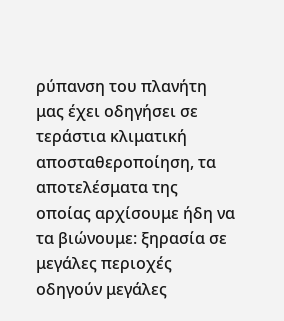ρύπανση του πλανήτη μας έχει οδηγήσει σε τεράστια κλιματική αποσταθεροποίηση, τα αποτελέσματα της οποίας αρχίσουμε ήδη να τα βιώνουμε: ξηρασία σε μεγάλες περιοχές οδηγούν μεγάλες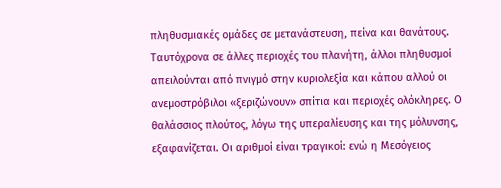πληθυσμιακές ομάδες σε μετανάστευση, πείνα και θανάτους. Ταυτόχρονα σε άλλες περιοχές του πλανήτη, άλλοι πληθυσμοί απειλούνται από πνιγμό στην κυριολεξία και κάπου αλλού οι ανεμοστρόβιλοι «ξεριζώνουν» σπίτια και περιοχές ολόκληρες. Ο θαλάσσιος πλούτος, λόγω της υπεραλίευσης και της μόλυνσης, εξαφανίζεται. Οι αριθμοί είναι τραγικοί: ενώ η Μεσόγειος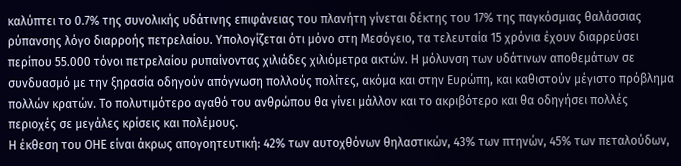καλύπτει το 0.7% της συνολικής υδάτινης επιφάνειας του πλανήτη γίνεται δέκτης του 17% της παγκόσμιας θαλάσσιας ρύπανσης λόγο διαρροής πετρελαίου. Υπολογίζεται ότι μόνο στη Μεσόγειο, τα τελευταία 15 χρόνια έχουν διαρρεύσει περίπου 55.000 τόνοι πετρελαίου ρυπαίνοντας χιλιάδες χιλιόμετρα ακτών. Η μόλυνση των υδάτινων αποθεμάτων σε συνδυασμό με την ξηρασία οδηγούν απόγνωση πολλούς πολίτες, ακόμα και στην Ευρώπη, και καθιστούν μέγιστο πρόβλημα πολλών κρατών. Το πολυτιμότερο αγαθό του ανθρώπου θα γίνει μάλλον και το ακριβότερο και θα οδηγήσει πολλές περιοχές σε μεγάλες κρίσεις και πολέμους.
Η έκθεση του ΟΗΕ είναι άκρως απογοητευτική: 42% των αυτοχθόνων θηλαστικών, 43% των πτηνών, 45% των πεταλούδων,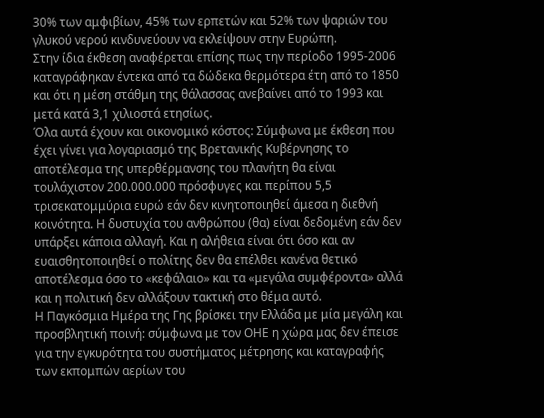30% των αμφιβίων, 45% των ερπετών και 52% των ψαριών του γλυκού νερού κινδυνεύουν να εκλείψουν στην Ευρώπη.
Στην ίδια έκθεση αναφέρεται επίσης πως την περίοδο 1995-2006 καταγράφηκαν έντεκα από τα δώδεκα θερμότερα έτη από το 1850 και ότι η μέση στάθμη της θάλασσας ανεβαίνει από το 1993 και μετά κατά 3,1 χιλιοστά ετησίως.
Όλα αυτά έχουν και οικονομικό κόστος: Σύμφωνα με έκθεση που έχει γίνει για λογαριασμό της Βρετανικής Κυβέρνησης το αποτέλεσμα της υπερθέρμανσης του πλανήτη θα είναι τουλάχιστον 200.000.000 πρόσφυγες και περίπου 5,5 τρισεκατομμύρια ευρώ εάν δεν κινητοποιηθεί άμεσα η διεθνή κοινότητα. Η δυστυχία του ανθρώπου (θα) είναι δεδομένη εάν δεν υπάρξει κάποια αλλαγή. Και η αλήθεια είναι ότι όσο και αν ευαισθητοποιηθεί ο πολίτης δεν θα επέλθει κανένα θετικό αποτέλεσμα όσο το «κεφάλαιο» και τα «μεγάλα συμφέροντα» αλλά και η πολιτική δεν αλλάξουν τακτική στο θέμα αυτό.
Η Παγκόσμια Ημέρα της Γης βρίσκει την Ελλάδα με μία μεγάλη και προσβλητική ποινή: σύμφωνα με τον ΟΗΕ η χώρα μας δεν έπεισε για την εγκυρότητα του συστήματος μέτρησης και καταγραφής των εκπομπών αερίων του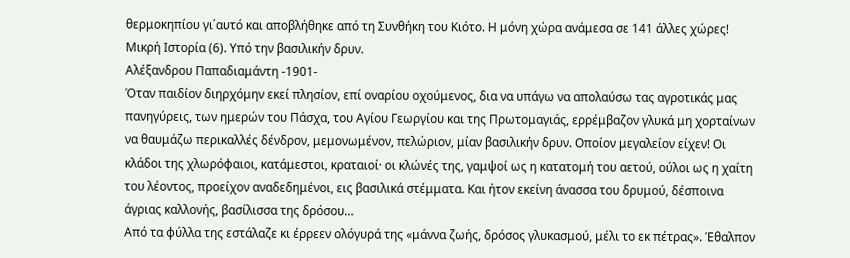θερμοκηπίου γι΄αυτό και αποβλήθηκε από τη Συνθήκη του Κιότο. Η μόνη χώρα ανάμεσα σε 141 άλλες χώρες!
Μικρή Ιστορία (6). Υπό την βασιλικήν δρυν.
Αλέξανδρου Παπαδιαμάντη -1901-
Όταν παιδίον διηρχόμην εκεί πλησίον, επί οναρίου οχούμενος, δια να υπάγω να απολαύσω τας αγροτικάς μας πανηγύρεις, των ημερών του Πάσχα, του Αγίου Γεωργίου και της Πρωτομαγιάς, ερρέμβαζον γλυκά μη χορταίνων να θαυμάζω περικαλλές δένδρον, μεμονωμένον, πελώριον, μίαν βασιλικήν δρυν. Οποίον μεγαλείον είχεν! Οι κλάδοι της χλωρόφαιοι, κατάμεστοι, κραταιοί· οι κλώνές της, γαμψοί ως η κατατομή του αετού, ούλοι ως η χαίτη του λέοντος, προείχον αναδεδημένοι, εις βασιλικά στέμματα. Και ήτον εκείνη άνασσα του δρυμού, δέσποινα άγριας καλλονής, βασίλισσα της δρόσου…
Από τα φύλλα της εστάλαζε κι έρρεεν ολόγυρά της «μάννα ζωής, δρόσος γλυκασμού, μέλι το εκ πέτρας». Έθαλπον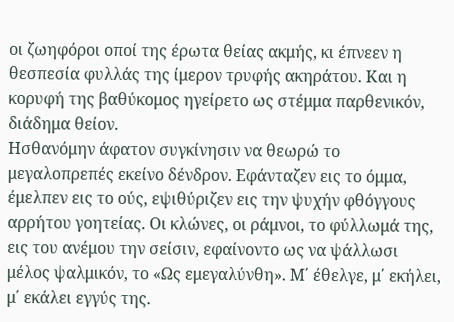οι ζωηφόροι οποί της έρωτα θείας ακμής, κι έπνεεν η θεσπεσία φυλλάς της ίμερον τρυφής ακηράτου. Και η κορυφή της βαθύκομος ηγείρετο ως στέμμα παρθενικόν, διάδημα θείον.
Ησθανόμην άφατον συγκίνησιν να θεωρώ το μεγαλοπρεπές εκείνο δένδρον. Εφάνταζεν εις το όμμα, έμελπεν εις το ούς, εψιθύριζεν εις την ψυχήν φθόγγους αρρήτου γοητείας. Οι κλώνες, οι ράμνοι, το φύλλωμά της, εις του ανέμου την σείσιν, εφαίνοντο ως να ψάλλωσι μέλος ψαλμικόν, το «Ως εμεγαλύνθη». Μ΄ έθελγε, μ΄ εκήλει, μ΄ εκάλει εγγύς της.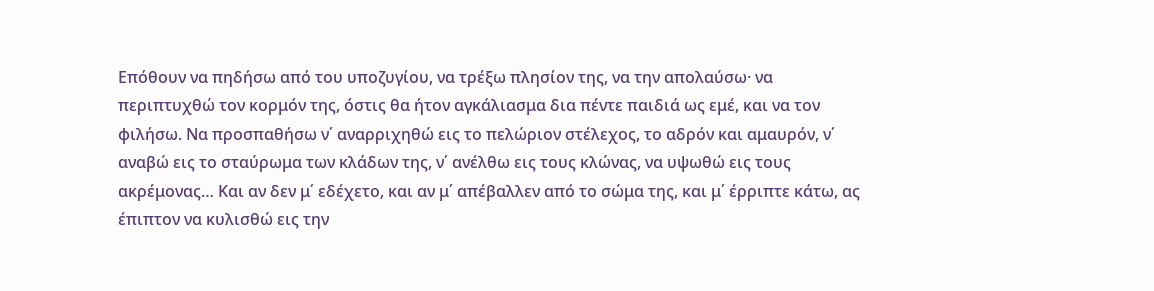Επόθουν να πηδήσω από του υποζυγίου, να τρέξω πλησίον της, να την απολαύσω· να περιπτυχθώ τον κορμόν της, όστις θα ήτον αγκάλιασμα δια πέντε παιδιά ως εμέ, και να τον φιλήσω. Να προσπαθήσω ν΄ αναρριχηθώ εις το πελώριον στέλεχος, το αδρόν και αμαυρόν, ν΄ αναβώ εις το σταύρωμα των κλάδων της, ν΄ ανέλθω εις τους κλώνας, να υψωθώ εις τους ακρέμονας… Και αν δεν μ΄ εδέχετο, και αν μ΄ απέβαλλεν από το σώμα της, και μ΄ έρριπτε κάτω, ας έπιπτον να κυλισθώ εις την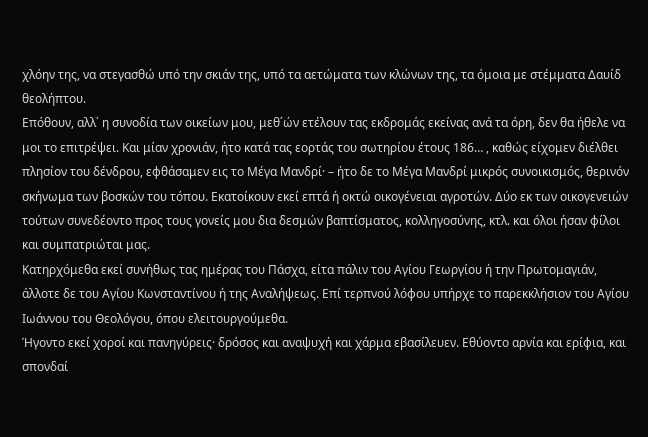χλόην της, να στεγασθώ υπό την σκιάν της, υπό τα αετώματα των κλώνων της, τα όμοια με στέμματα Δαυίδ θεολήπτου.
Επόθουν, αλλ΄ η συνοδία των οικείων μου, μεθ΄ών ετέλουν τας εκδρομάς εκείνας ανά τα όρη, δεν θα ήθελε να μοι το επιτρέψει. Και μίαν χρονιάν, ήτο κατά τας εορτάς του σωτηρίου έτους 186… , καθώς είχομεν διέλθει πλησίον του δένδρου, εφθάσαμεν εις το Μέγα Μανδρί· – ήτο δε το Μέγα Μανδρί μικρός συνοικισμός, θερινόν σκήνωμα των βοσκών του τόπου. Εκατοίκουν εκεί επτά ή οκτώ οικογένειαι αγροτών. Δύο εκ των οικογενειών τούτων συνεδέοντο προς τους γονείς μου δια δεσμών βαπτίσματος, κολληγοσύνης, κτλ. και όλοι ήσαν φίλοι και συμπατριώται μας.
Κατηρχόμεθα εκεί συνήθως τας ημέρας του Πάσχα, είτα πάλιν του Αγίου Γεωργίου ή την Πρωτομαγιάν, άλλοτε δε του Αγίου Κωνσταντίνου ή της Αναλήψεως. Επί τερπνού λόφου υπήρχε το παρεκκλήσιον του Αγίου Ιωάννου του Θεολόγου, όπου ελειτουργούμεθα.
Ήγοντο εκεί χοροί και πανηγύρεις· δρόσος και αναψυχή και χάρμα εβασίλευεν. Εθύοντο αρνία και ερίφια, και σπονδαί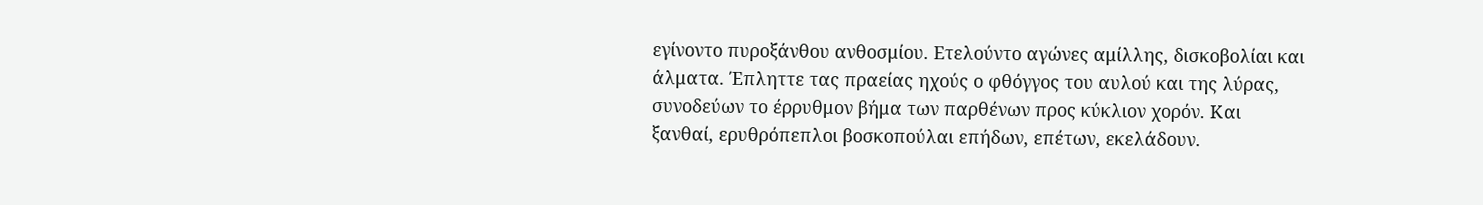εγίνοντο πυροξάνθου ανθοσμίου. Ετελούντο αγώνες αμίλλης, δισκοβολίαι και άλματα. Έπληττε τας πραείας ηχούς ο φθόγγος του αυλού και της λύρας, συνοδεύων το έρρυθμον βήμα των παρθένων προς κύκλιον χορόν. Και ξανθαί, ερυθρόπεπλοι βοσκοπούλαι επήδων, επέτων, εκελάδουν.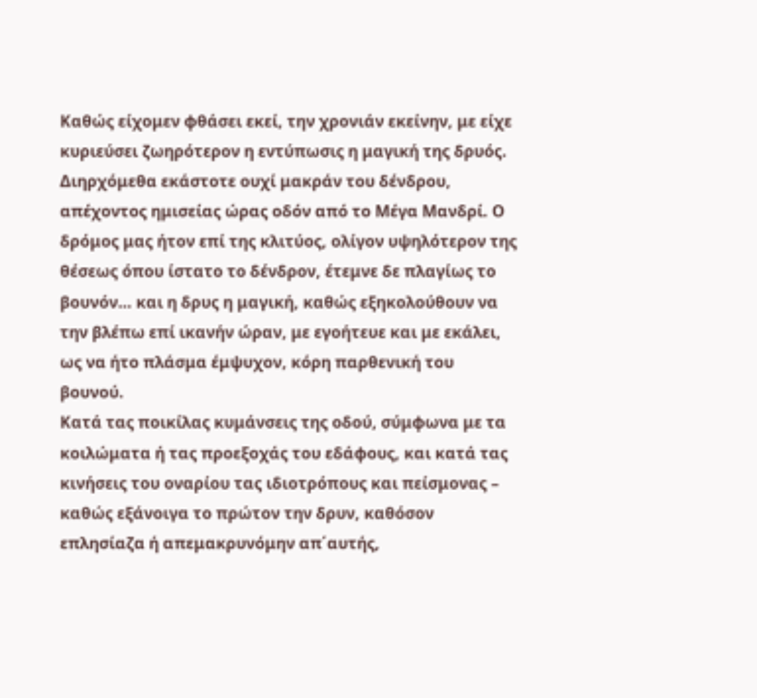Καθώς είχομεν φθάσει εκεί, την χρονιάν εκείνην, με είχε κυριεύσει ζωηρότερον η εντύπωσις η μαγική της δρυός. Διηρχόμεθα εκάστοτε ουχί μακράν του δένδρου, απέχοντος ημισείας ώρας οδόν από το Μέγα Μανδρί. Ο δρόμος μας ήτον επί της κλιτύος, ολίγον υψηλότερον της θέσεως όπου ίστατο το δένδρον, έτεμνε δε πλαγίως το βουνόν… και η δρυς η μαγική, καθώς εξηκολούθουν να την βλέπω επί ικανήν ώραν, με εγοήτευε και με εκάλει, ως να ήτο πλάσμα έμψυχον, κόρη παρθενική του βουνού.
Κατά τας ποικίλας κυμάνσεις της οδού, σύμφωνα με τα κοιλώματα ή τας προεξοχάς του εδάφους, και κατά τας κινήσεις του οναρίου τας ιδιοτρόπους και πείσμονας – καθώς εξάνοιγα το πρώτον την δρυν, καθόσον επλησίαζα ή απεμακρυνόμην απ΄αυτής,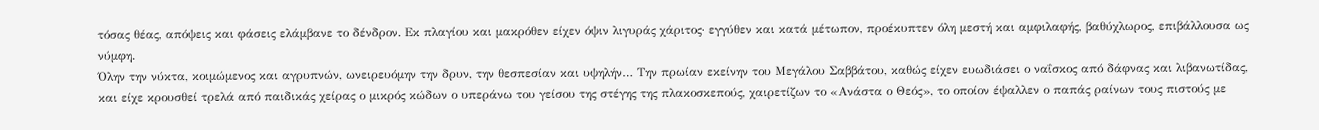τόσας θέας, απόψεις και φάσεις ελάμβανε το δένδρον. Εκ πλαγίου και μακρόθεν είχεν όψιν λιγυράς χάριτος· εγγύθεν και κατά μέτωπον, προέκυπτεν όλη μεστή και αμφιλαφής, βαθύχλωρος, επιβάλλουσα ως νύμφη.
Όλην την νύκτα, κοιμώμενος και αγρυπνών, ωνειρευόμην την δρυν, την θεσπεσίαν και υψηλήν… Την πρωίαν εκείνην του Μεγάλου Σαββάτου, καθώς είχεν ευωδιάσει ο ναΐσκος από δάφνας και λιβανωτίδας, και είχε κρουσθεί τρελά από παιδικάς χείρας ο μικρός κώδων ο υπεράνω του γείσου της στέγης της πλακοσκεπούς, χαιρετίζων το «Ανάστα ο Θεός», το οποίον έψαλλεν ο παπάς ραίνων τους πιστούς με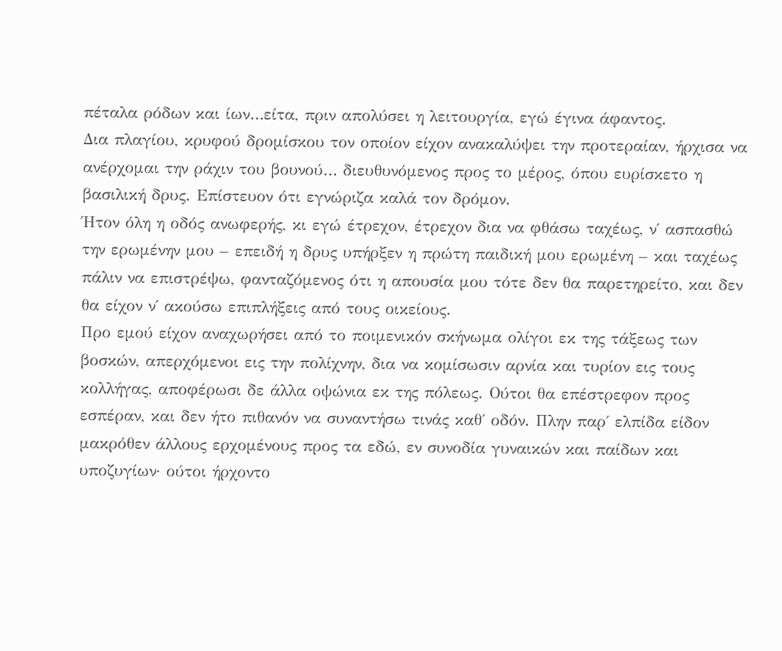πέταλα ρόδων και ίων…είτα, πριν απολύσει η λειτουργία, εγώ έγινα άφαντος.
Δια πλαγίου, κρυφού δρομίσκου τον οποίον είχον ανακαλύψει την προτεραίαν, ήρχισα να ανέρχομαι την ράχιν του βουνού… διευθυνόμενος προς το μέρος, όπου ευρίσκετο η βασιλική δρυς. Επίστευον ότι εγνώριζα καλά τον δρόμον.
Ήτον όλη η οδός ανωφερής, κι εγώ έτρεχον, έτρεχον δια να φθάσω ταχέως, ν΄ ασπασθώ την ερωμένην μου – επειδή η δρυς υπήρξεν η πρώτη παιδική μου ερωμένη – και ταχέως πάλιν να επιστρέψω, φανταζόμενος ότι η απουσία μου τότε δεν θα παρετηρείτο, και δεν θα είχον ν΄ ακούσω επιπλήξεις από τους οικείους.
Προ εμού είχον αναχωρήσει από το ποιμενικόν σκήνωμα ολίγοι εκ της τάξεως των βοσκών, απερχόμενοι εις την πολίχνην, δια να κομίσωσιν αρνία και τυρίον εις τους κολλήγας, αποφέρωσι δε άλλα οψώνια εκ της πόλεως. Ούτοι θα επέστρεφον προς εσπέραν, και δεν ήτο πιθανόν να συναντήσω τινάς καθ΄ οδόν. Πλην παρ΄ ελπίδα είδον μακρόθεν άλλους ερχομένους προς τα εδώ, εν συνοδία γυναικών και παίδων και υποζυγίων· ούτοι ήρχοντο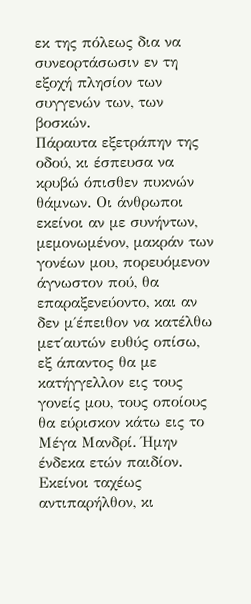εκ της πόλεως δια να συνεορτάσωσιν εν τη εξοχή πλησίον των συγγενών των, των βοσκών.
Πάραυτα εξετράπην της οδού, κι έσπευσα να κρυβώ όπισθεν πυκνών θάμνων. Οι άνθρωποι εκείνοι αν με συνήντων, μεμονωμένον, μακράν των γονέων μου, πορευόμενον άγνωστον πού, θα επαραξενεύοντο, και αν δεν μ΄έπειθον να κατέλθω μετ΄αυτών ευθύς οπίσω, εξ άπαντος θα με κατήγγελλον εις τους γονείς μου, τους οποίους θα εύρισκον κάτω εις το Μέγα Μανδρί. Ήμην ένδεκα ετών παιδίον.
Εκείνοι ταχέως αντιπαρήλθον, κι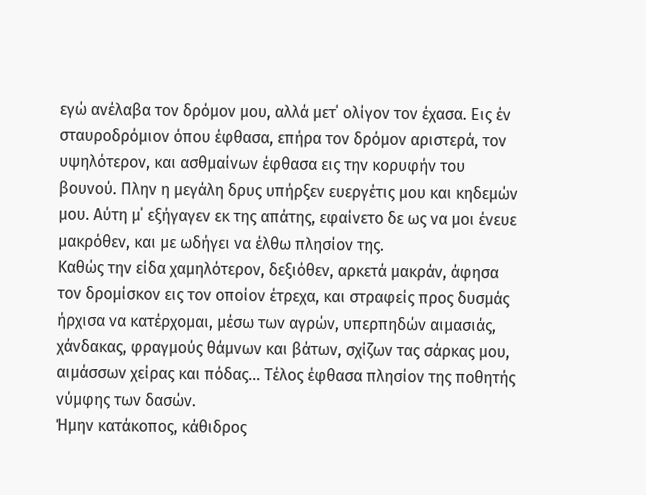εγώ ανέλαβα τον δρόμον μου, αλλά μετ΄ ολίγον τον έχασα. Εις έν σταυροδρόμιον όπου έφθασα, επήρα τον δρόμον αριστερά, τον υψηλότερον, και ασθμαίνων έφθασα εις την κορυφήν του βουνού. Πλην η μεγάλη δρυς υπήρξεν ευεργέτις μου και κηδεμών μου. Αύτη μ΄ εξήγαγεν εκ της απάτης, εφαίνετο δε ως να μοι ένευε μακρόθεν, και με ωδήγει να έλθω πλησίον της.
Καθώς την είδα χαμηλότερον, δεξιόθεν, αρκετά μακράν, άφησα τον δρομίσκον εις τον οποίον έτρεχα, και στραφείς προς δυσμάς ήρχισα να κατέρχομαι, μέσω των αγρών, υπερπηδών αιμασιάς, χάνδακας, φραγμούς θάμνων και βάτων, σχίζων τας σάρκας μου, αιμάσσων χείρας και πόδας… Τέλος έφθασα πλησίον της ποθητής νύμφης των δασών.
Ήμην κατάκοπος, κάθιδρος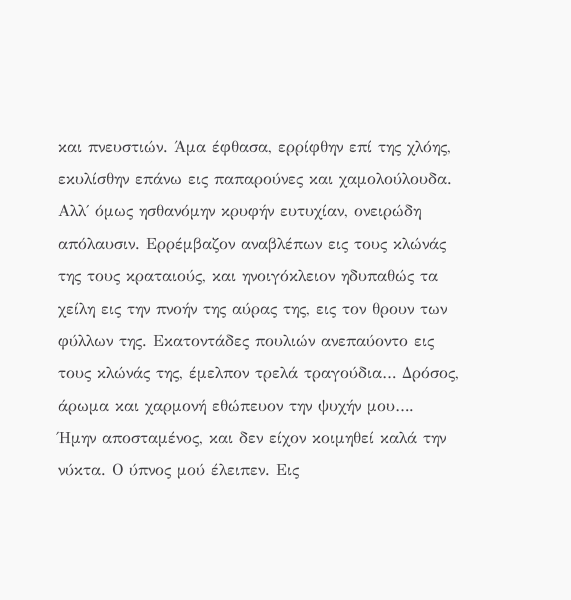και πνευστιών. Άμα έφθασα, ερρίφθην επί της χλόης, εκυλίσθην επάνω εις παπαρούνες και χαμολούλουδα. Αλλ΄ όμως ησθανόμην κρυφήν ευτυχίαν, ονειρώδη απόλαυσιν. Ερρέμβαζον αναβλέπων εις τους κλώνάς της τους κραταιούς, και ηνοιγόκλειον ηδυπαθώς τα χείλη εις την πνοήν της αύρας της, εις τον θρουν των φύλλων της. Εκατοντάδες πουλιών ανεπαύοντο εις τους κλώνάς της, έμελπον τρελά τραγούδια… Δρόσος, άρωμα και χαρμονή εθώπευον την ψυχήν μου….
Ήμην αποσταμένος, και δεν είχον κοιμηθεί καλά την νύκτα. Ο ύπνος μού έλειπεν. Εις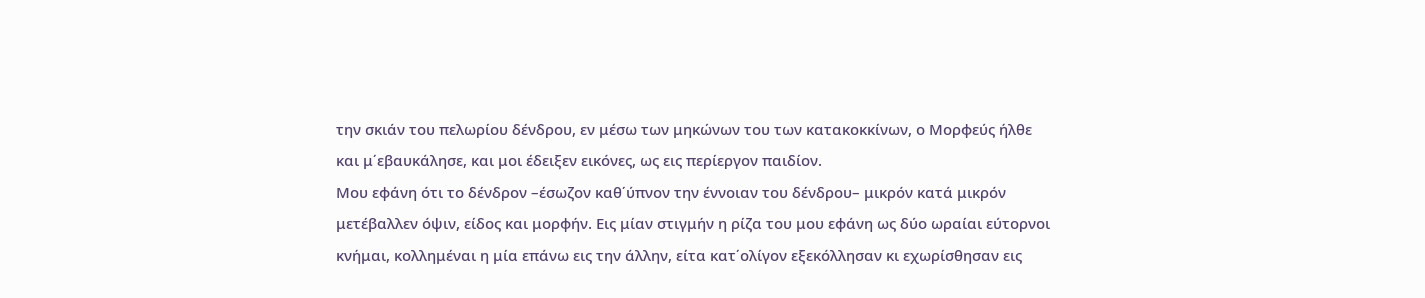την σκιάν του πελωρίου δένδρου, εν μέσω των μηκώνων του των κατακοκκίνων, ο Μορφεύς ήλθε και μ΄εβαυκάλησε, και μοι έδειξεν εικόνες, ως εις περίεργον παιδίον.
Μου εφάνη ότι το δένδρον –έσωζον καθ΄ύπνον την έννοιαν του δένδρου– μικρόν κατά μικρόν μετέβαλλεν όψιν, είδος και μορφήν. Εις μίαν στιγμήν η ρίζα του μου εφάνη ως δύο ωραίαι εύτορνοι κνήμαι, κολλημέναι η μία επάνω εις την άλλην, είτα κατ΄ολίγον εξεκόλλησαν κι εχωρίσθησαν εις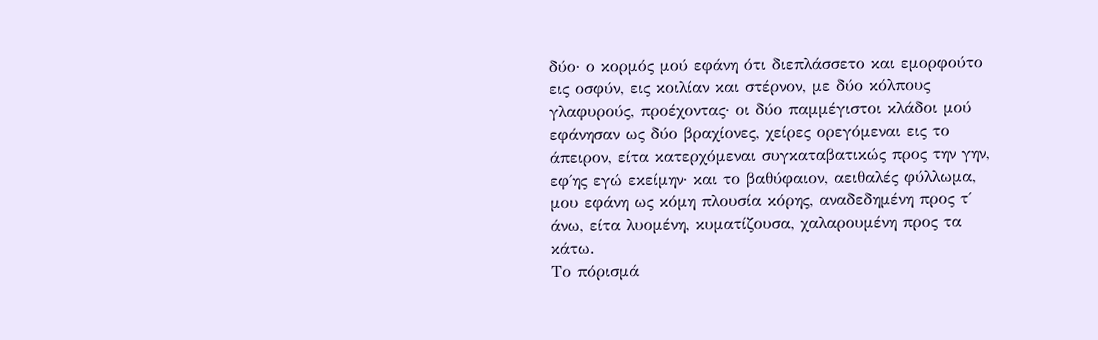δύο· ο κορμός μού εφάνη ότι διεπλάσσετο και εμορφούτο εις οσφύν, εις κοιλίαν και στέρνον, με δύο κόλπους γλαφυρούς, προέχοντας· οι δύο παμμέγιστοι κλάδοι μού εφάνησαν ως δύο βραχίονες, χείρες ορεγόμεναι εις το άπειρον, είτα κατερχόμεναι συγκαταβατικώς προς την γην, εφ΄ης εγώ εκείμην· και το βαθύφαιον, αειθαλές φύλλωμα, μου εφάνη ως κόμη πλουσία κόρης, αναδεδημένη προς τ΄ άνω, είτα λυομένη, κυματίζουσα, χαλαρουμένη προς τα κάτω.
Το πόρισμά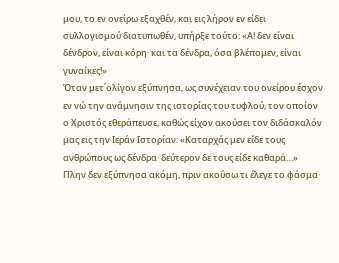μου, το εν ονείρω εξαχθέν, και εις λήρον εν είδει συλλογισμού διατυπωθέν, υπήρξε τούτο: «Α! δεν είναι δένδρον, είναι κόρη· και τα δένδρα, όσα βλέπομεν, είναι γυναίκες!»
Όταν μετ΄ολίγον εξύπνησα, ως συνέχειαν του ονείρου έσχον εν νώ την ανάμνησιν της ιστορίας του τυφλού, τον οποίον ο Χριστός εθεράπευσε, καθώς είχον ακούσει τον διδάσκαλόν μας εις την Ιεράν Ιστορίαν: «Καταρχάς μεν είδε τους ανθρώπους ως δένδρα· δεύτερον δε τους είδε καθαρά…»
Πλην δεν εξύπνησα ακόμη, πριν ακούσω τι έλεγε το φάσμα·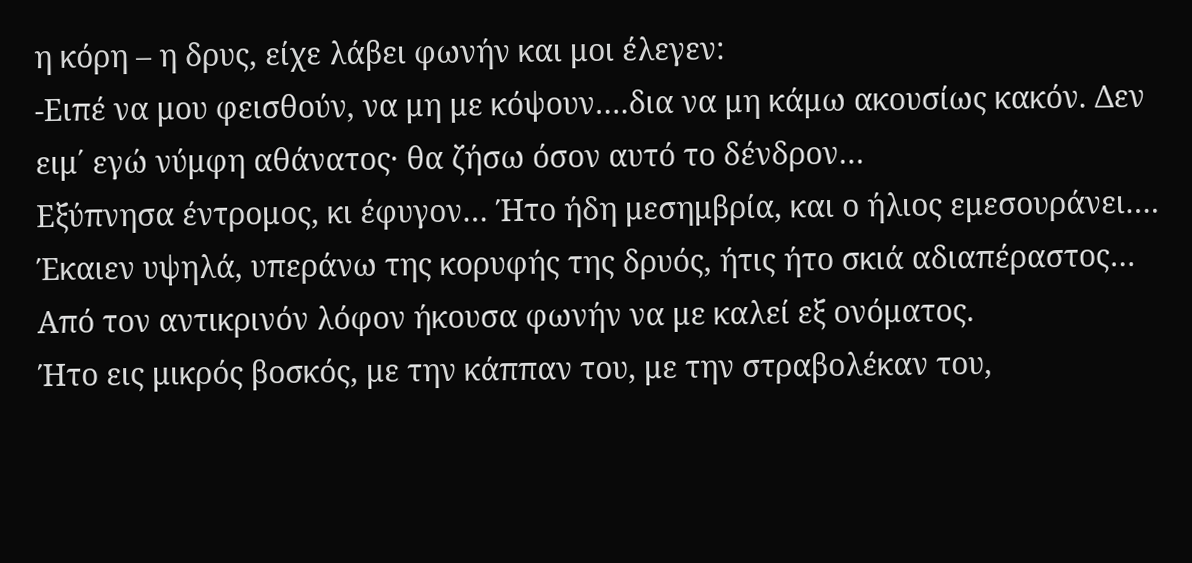η κόρη – η δρυς, είχε λάβει φωνήν και μοι έλεγεν:
-Ειπέ να μου φεισθούν, να μη με κόψουν….δια να μη κάμω ακουσίως κακόν. Δεν ειμ΄ εγώ νύμφη αθάνατος· θα ζήσω όσον αυτό το δένδρον…
Εξύπνησα έντρομος, κι έφυγον… Ήτο ήδη μεσημβρία, και ο ήλιος εμεσουράνει…. Έκαιεν υψηλά, υπεράνω της κορυφής της δρυός, ήτις ήτο σκιά αδιαπέραστος… Από τον αντικρινόν λόφον ήκουσα φωνήν να με καλεί εξ ονόματος.
Ήτο εις μικρός βοσκός, με την κάππαν του, με την στραβολέκαν του,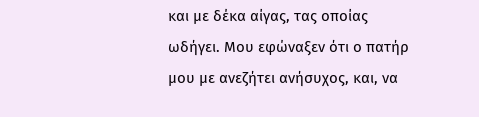και με δέκα αίγας, τας οποίας ωδήγει. Μου εφώναξεν ότι ο πατήρ μου με ανεζήτει ανήσυχος, και, να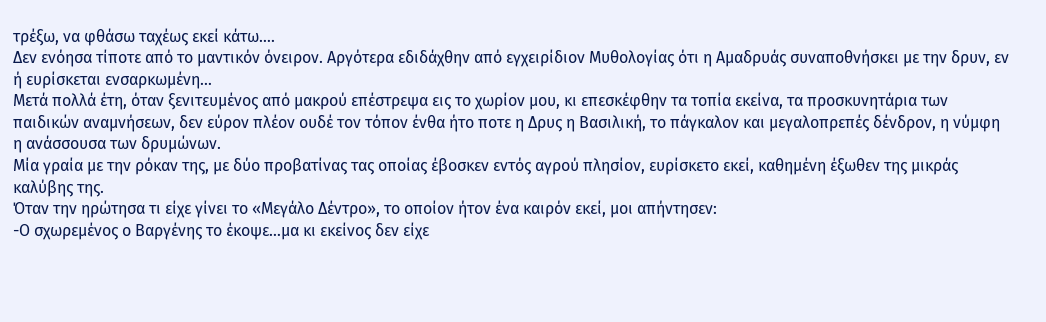τρέξω, να φθάσω ταχέως εκεί κάτω….
Δεν ενόησα τίποτε από το μαντικόν όνειρον. Αργότερα εδιδάχθην από εγχειρίδιον Μυθολογίας ότι η Αμαδρυάς συναποθνήσκει με την δρυν, εν ή ευρίσκεται ενσαρκωμένη…
Μετά πολλά έτη, όταν ξενιτευμένος από μακρού επέστρεψα εις το χωρίον μου, κι επεσκέφθην τα τοπία εκείνα, τα προσκυνητάρια των παιδικών αναμνήσεων, δεν εύρον πλέον ουδέ τον τόπον ένθα ήτο ποτε η Δρυς η Βασιλική, το πάγκαλον και μεγαλοπρεπές δένδρον, η νύμφη η ανάσσουσα των δρυμώνων.
Μία γραία με την ρόκαν της, με δύο προβατίνας τας οποίας έβοσκεν εντός αγρού πλησίον, ευρίσκετο εκεί, καθημένη έξωθεν της μικράς καλύβης της.
Όταν την ηρώτησα τι είχε γίνει το «Μεγάλο Δέντρο», το οποίον ήτον ένα καιρόν εκεί, μοι απήντησεν:
-Ο σχωρεμένος ο Βαργένης το έκοψε…μα κι εκείνος δεν είχε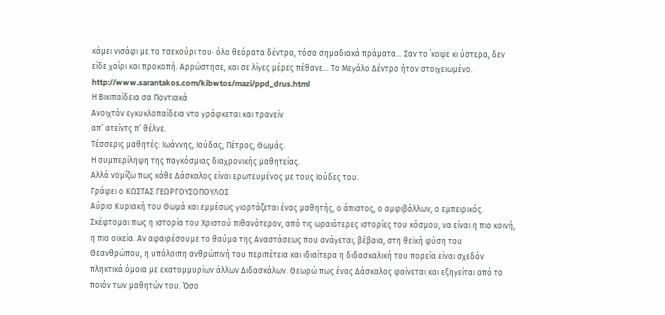κάμει νισάφι με το τσεκούρι του· όλο θεόρατα δέντρα, τόσα σημαδιακά πράματα… Σαν το ΄κοψε κι ύστερα, δεν είδε χαΐρι και προκοπή. Αρρώστησε, και σε λίγες μέρες πέθανε… Το Μεγάλο Δέντρο ήτον στοιχειωμένο.
http://www.sarantakos.com/kibwtos/mazi/ppd_drus.html
Η Βικιπαίδεια σα Ποντιακά
Ανοιχτόν εγκυκλοπαίδεια ντο γράφκεται και τρανείν
απ’ ατείντς π’ θέλνε.
Τέσσερις μαθητές: Ιωάννης, Ιούδας, Πέτρος, Θωμάς.
Η συμπερίληψη της παγκόσμιας διαχρονικής μαθητείας.
Αλλά νομίζω πως κάθε Δάσκαλος είναι ερωτευμένος με τους Ιούδες του.
Γράφει ο ΚΩΣΤΑΣ ΓΕΩΡΓΟΥΣΟΠΟΥΛΟΣ
Αύριο Κυριακή του Θωμά και εμμέσως γιορτάζεται ένας μαθητής, ο άπιστος, ο αμφιβάλλων, ο εμπειρικός. Σκέφτομαι πως η ιστορία του Χριστού πιθανότερον, από τις ωραιότερες ιστορίες του κόσμου, να είναι η πιο κοινή, η πιο οικεία. Αν αφαιρέσουμε το θαύμα της Αναστάσεως που ανάγεται, βέβαια, στη θεϊκή φύση του Θεανθρώπου, η υπόλοιπη ανθρώπινή του περιπέτεια και ιδιαίτερα η διδασκαλική του πορεία είναι σχεδόν πληκτικά όμοια με εκατομμυρίων άλλων Διδασκάλων. Θεωρώ πως ένας Δάσκαλος φαίνεται και εξηγείται από το ποιόν των μαθητών του. Όσο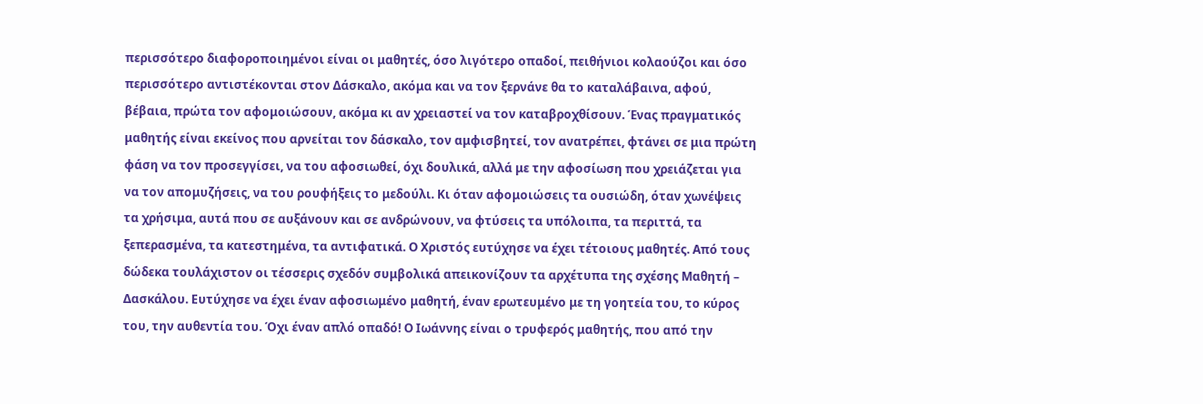περισσότερο διαφοροποιημένοι είναι οι μαθητές, όσο λιγότερο οπαδοί, πειθήνιοι κολαούζοι και όσο περισσότερο αντιστέκονται στον Δάσκαλο, ακόμα και να τον ξερνάνε θα το καταλάβαινα, αφού, βέβαια, πρώτα τον αφομοιώσουν, ακόμα κι αν χρειαστεί να τον καταβροχθίσουν. Ένας πραγματικός μαθητής είναι εκείνος που αρνείται τον δάσκαλο, τον αμφισβητεί, τον ανατρέπει, φτάνει σε μια πρώτη φάση να τον προσεγγίσει, να του αφοσιωθεί, όχι δουλικά, αλλά με την αφοσίωση που χρειάζεται για να τον απομυζήσεις, να του ρουφήξεις το μεδούλι. Κι όταν αφομοιώσεις τα ουσιώδη, όταν χωνέψεις τα χρήσιμα, αυτά που σε αυξάνουν και σε ανδρώνουν, να φτύσεις τα υπόλοιπα, τα περιττά, τα ξεπερασμένα, τα κατεστημένα, τα αντιφατικά. Ο Χριστός ευτύχησε να έχει τέτοιους μαθητές. Από τους δώδεκα τουλάχιστον οι τέσσερις σχεδόν συμβολικά απεικονίζουν τα αρχέτυπα της σχέσης Μαθητή – Δασκάλου. Ευτύχησε να έχει έναν αφοσιωμένο μαθητή, έναν ερωτευμένο με τη γοητεία του, το κύρος του, την αυθεντία του. Όχι έναν απλό οπαδό! Ο Ιωάννης είναι ο τρυφερός μαθητής, που από την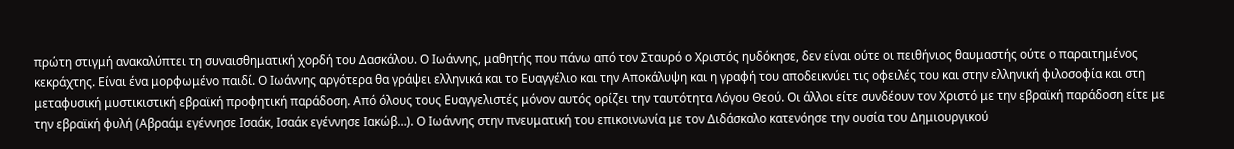πρώτη στιγμή ανακαλύπτει τη συναισθηματική χορδή του Δασκάλου. Ο Ιωάννης, μαθητής που πάνω από τον Σταυρό ο Χριστός ηυδόκησε, δεν είναι ούτε οι πειθήνιος θαυμαστής ούτε ο παραιτημένος κεκράχτης. Είναι ένα μορφωμένο παιδί. Ο Ιωάννης αργότερα θα γράψει ελληνικά και το Ευαγγέλιο και την Αποκάλυψη και η γραφή του αποδεικνύει τις οφειλές του και στην ελληνική φιλοσοφία και στη μεταφυσική μυστικιστική εβραϊκή προφητική παράδοση. Από όλους τους Ευαγγελιστές μόνον αυτός ορίζει την ταυτότητα Λόγου Θεού. Οι άλλοι είτε συνδέουν τον Χριστό με την εβραϊκή παράδοση είτε με την εβραϊκή φυλή (Αβραάμ εγέννησε Ισαάκ, Ισαάκ εγέννησε Ιακώβ…). Ο Ιωάννης στην πνευματική του επικοινωνία με τον Διδάσκαλο κατενόησε την ουσία του Δημιουργικού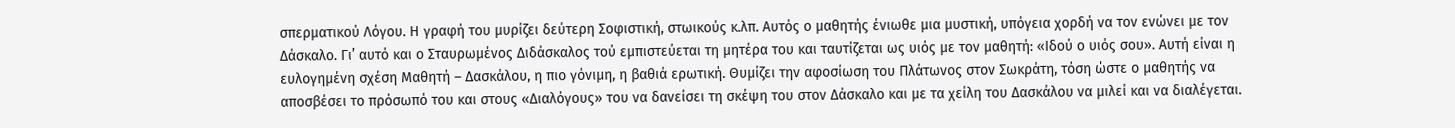σπερματικού Λόγου. Η γραφή του μυρίζει δεύτερη Σοφιστική, στωικούς κ.λπ. Αυτός ο μαθητής ένιωθε μια μυστική, υπόγεια χορδή να τον ενώνει με τον Δάσκαλο. Γι’ αυτό και ο Σταυρωμένος Διδάσκαλος τού εμπιστεύεται τη μητέρα του και ταυτίζεται ως υιός με τον μαθητή: «Ιδού ο υιός σου». Αυτή είναι η ευλογημένη σχέση Μαθητή – Δασκάλου, η πιο γόνιμη, η βαθιά ερωτική. Θυμίζει την αφοσίωση του Πλάτωνος στον Σωκράτη, τόση ώστε ο μαθητής να αποσβέσει το πρόσωπό του και στους «Διαλόγους» του να δανείσει τη σκέψη του στον Δάσκαλο και με τα χείλη του Δασκάλου να μιλεί και να διαλέγεται.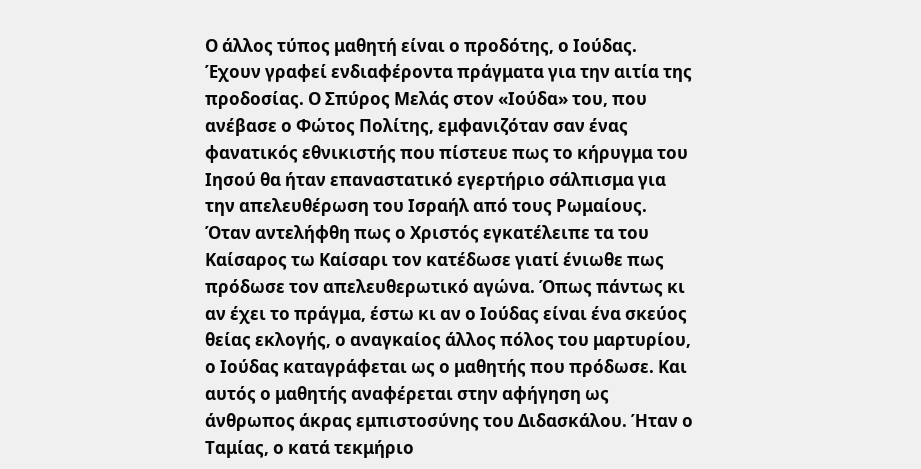Ο άλλος τύπος μαθητή είναι ο προδότης, ο Ιούδας. Έχουν γραφεί ενδιαφέροντα πράγματα για την αιτία της προδοσίας. Ο Σπύρος Μελάς στον «Ιούδα» του, που ανέβασε ο Φώτος Πολίτης, εμφανιζόταν σαν ένας φανατικός εθνικιστής που πίστευε πως το κήρυγμα του Ιησού θα ήταν επαναστατικό εγερτήριο σάλπισμα για την απελευθέρωση του Ισραήλ από τους Ρωμαίους. Όταν αντελήφθη πως ο Χριστός εγκατέλειπε τα του Καίσαρος τω Καίσαρι τον κατέδωσε γιατί ένιωθε πως πρόδωσε τον απελευθερωτικό αγώνα. Όπως πάντως κι αν έχει το πράγμα, έστω κι αν ο Ιούδας είναι ένα σκεύος θείας εκλογής, ο αναγκαίος άλλος πόλος του μαρτυρίου, ο Ιούδας καταγράφεται ως ο μαθητής που πρόδωσε. Και αυτός ο μαθητής αναφέρεται στην αφήγηση ως άνθρωπος άκρας εμπιστοσύνης του Διδασκάλου. Ήταν ο Ταμίας, ο κατά τεκμήριο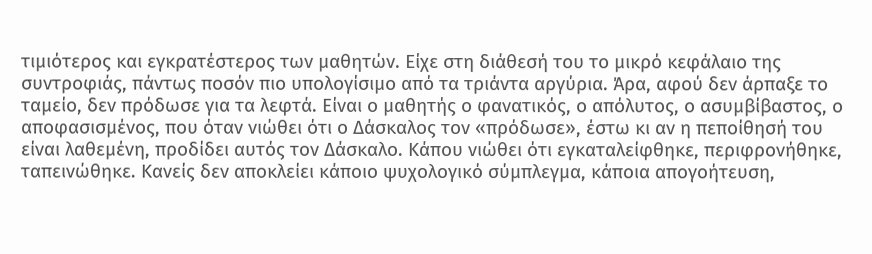τιμιότερος και εγκρατέστερος των μαθητών. Είχε στη διάθεσή του το μικρό κεφάλαιο της συντροφιάς, πάντως ποσόν πιο υπολογίσιμο από τα τριάντα αργύρια. Άρα, αφού δεν άρπαξε το ταμείο, δεν πρόδωσε για τα λεφτά. Είναι ο μαθητής ο φανατικός, ο απόλυτος, ο ασυμβίβαστος, ο αποφασισμένος, που όταν νιώθει ότι ο Δάσκαλος τον «πρόδωσε», έστω κι αν η πεποίθησή του είναι λαθεμένη, προδίδει αυτός τον Δάσκαλο. Κάπου νιώθει ότι εγκαταλείφθηκε, περιφρονήθηκε, ταπεινώθηκε. Κανείς δεν αποκλείει κάποιο ψυχολογικό σύμπλεγμα, κάποια απογοήτευση,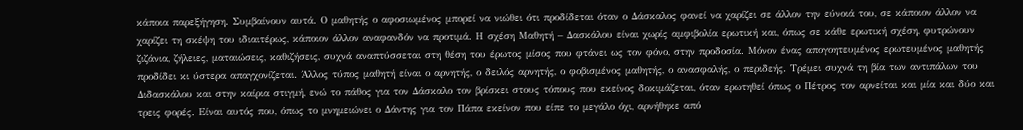κάποια παρεξήγηση. Συμβαίνουν αυτά. Ο μαθητής ο αφοσιωμένος μπορεί να νιώθει ότι προδίδεται όταν ο Δάσκαλος φανεί να χαρίζει σε άλλον την εύνοιά του, σε κάποιον άλλον να χαρίζει τη σκέψη του ιδιαιτέρως, κάποιον άλλον αναφανδόν να προτιμά. Η σχέση Μαθητή – Δασκάλου είναι χωρίς αμφιβολία ερωτική και, όπως σε κάθε ερωτική σχέση, φυτρώνουν ζιζάνια, ζήλειες, ματαιώσεις, καθιζήσεις, συχνά αναπτύσσεται στη θέση του έρωτος μίσος που φτάνει ως τον φόνο, στην προδοσία. Μόνον ένας απογοητευμένος ερωτευμένος μαθητής προδίδει κι ύστερα απαγχονίζεται. Άλλος τύπος μαθητή είναι ο αρνητής, ο δειλός αρνητής, ο φοβισμένος μαθητής, ο ανασφαλής, ο περιδεής. Τρέμει συχνά τη βία των αντιπάλων του Διδασκάλου και στην καίρια στιγμή, ενώ το πάθος για τον Δάσκαλο τον βρίσκει στους τόπους που εκείνος δοκιμάζεται, όταν ερωτηθεί όπως ο Πέτρος τον αρνείται και μία και δύο και τρεις φορές. Είναι αυτός που, όπως το μνημειώνει ο Δάντης για τον Πάπα εκείνον που είπε το μεγάλο όχι, αρνήθηκε από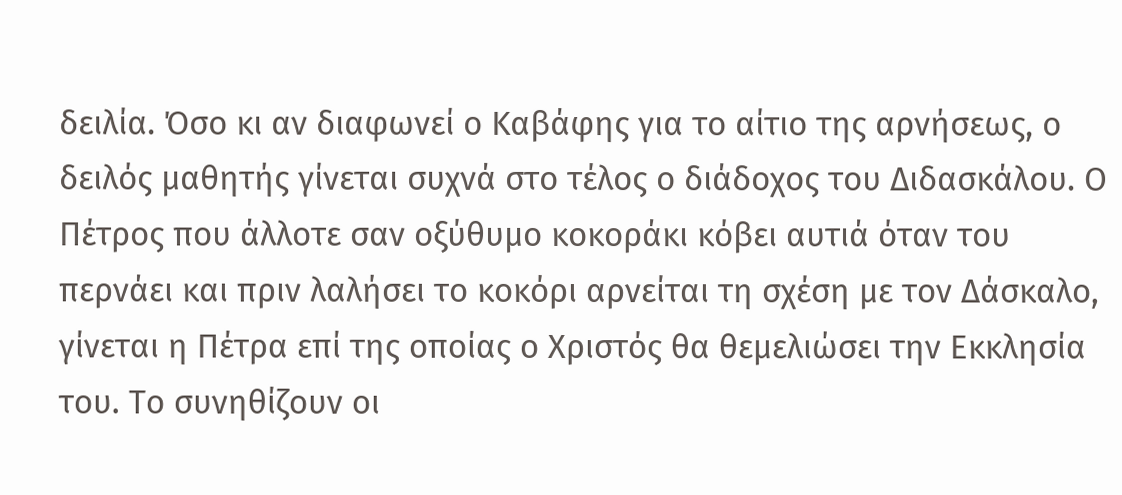δειλία. Όσο κι αν διαφωνεί ο Καβάφης για το αίτιο της αρνήσεως, ο δειλός μαθητής γίνεται συχνά στο τέλος ο διάδοχος του Διδασκάλου. Ο Πέτρος που άλλοτε σαν οξύθυμο κοκοράκι κόβει αυτιά όταν του περνάει και πριν λαλήσει το κοκόρι αρνείται τη σχέση με τον Δάσκαλο, γίνεται η Πέτρα επί της οποίας ο Χριστός θα θεμελιώσει την Εκκλησία του. Το συνηθίζουν οι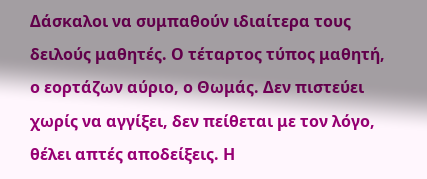Δάσκαλοι να συμπαθούν ιδιαίτερα τους δειλούς μαθητές. Ο τέταρτος τύπος μαθητή, ο εορτάζων αύριο, ο Θωμάς. Δεν πιστεύει χωρίς να αγγίξει, δεν πείθεται με τον λόγο, θέλει απτές αποδείξεις. Η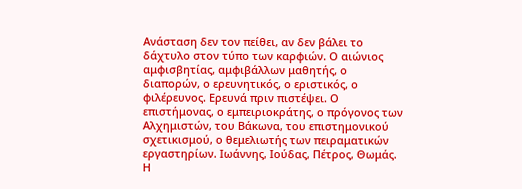Ανάσταση δεν τον πείθει, αν δεν βάλει το δάχτυλο στον τύπο των καρφιών. Ο αιώνιος αμφισβητίας, αμφιβάλλων μαθητής, ο διαπορών, ο ερευνητικός, ο εριστικός, ο φιλέρευνος. Ερευνά πριν πιστέψει. Ο επιστήμονας, ο εμπειριοκράτης, ο πρόγονος των Αλχημιστών, του Βάκωνα, του επιστημονικού σχετικισμού, ο θεμελιωτής των πειραματικών εργαστηρίων. Ιωάννης, Ιούδας, Πέτρος, Θωμάς. Η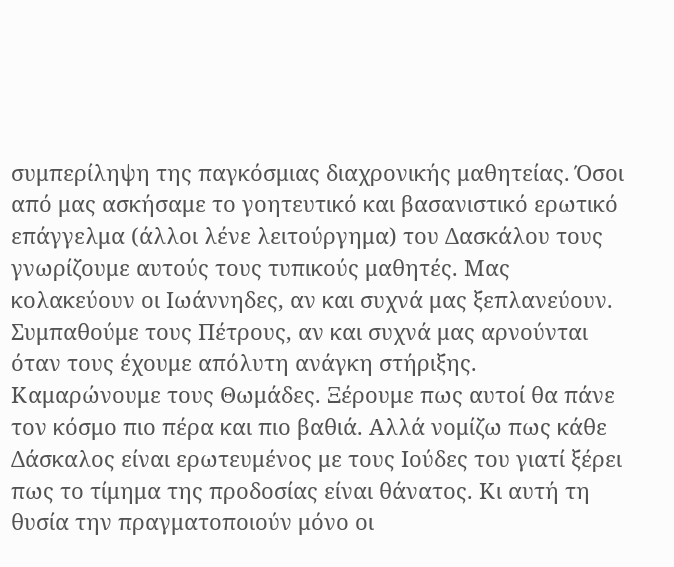συμπερίληψη της παγκόσμιας διαχρονικής μαθητείας. Όσοι από μας ασκήσαμε το γοητευτικό και βασανιστικό ερωτικό επάγγελμα (άλλοι λένε λειτούργημα) του Δασκάλου τους γνωρίζουμε αυτούς τους τυπικούς μαθητές. Μας κολακεύουν οι Ιωάννηδες, αν και συχνά μας ξεπλανεύουν. Συμπαθούμε τους Πέτρους, αν και συχνά μας αρνούνται όταν τους έχουμε απόλυτη ανάγκη στήριξης. Καμαρώνουμε τους Θωμάδες. Ξέρουμε πως αυτοί θα πάνε τον κόσμο πιο πέρα και πιο βαθιά. Αλλά νομίζω πως κάθε Δάσκαλος είναι ερωτευμένος με τους Ιούδες του γιατί ξέρει πως το τίμημα της προδοσίας είναι θάνατος. Κι αυτή τη θυσία την πραγματοποιούν μόνο οι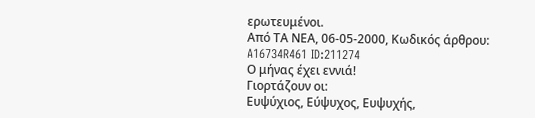ερωτευμένοι.
Από ΤΑ ΝΕΑ, 06-05-2000, Κωδικός άρθρου: A16734R461 ID:211274
Ο μήνας έχει εννιά!
Γιορτάζουν οι:
Ευψύχιος, Εύψυχος, Ευψυχής,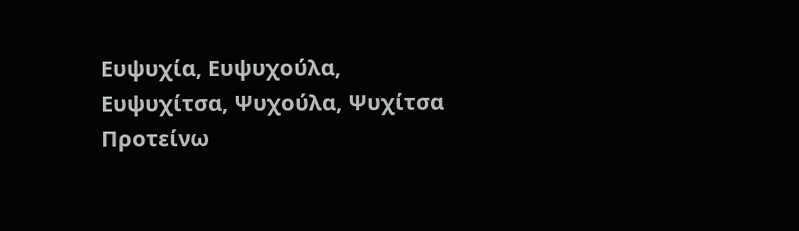Ευψυχία, Ευψυχούλα, Ευψυχίτσα, Ψυχούλα, Ψυχίτσα
Προτείνω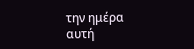την ημέρα αυτή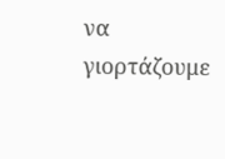να γιορτάζουμε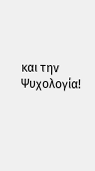και την Ψυχολογία!